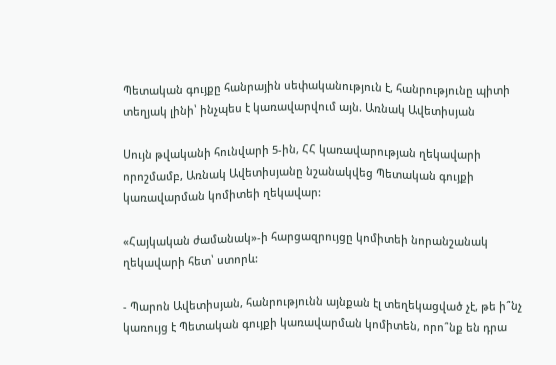Պետական գույքը հանրային սեփականություն է, հանրությունը պիտի տեղյակ լինի՝ ինչպես է կառավարվում այն. Առնակ Ավետիսյան

Սույն թվականի հունվարի 5-ին, ՀՀ կառավարության ղեկավարի որոշմամբ, Առնակ Ավետիսյանը նշանակվեց Պետական գույքի կառավարման կոմիտեի ղեկավար:

«Հայկական ժամանակ»-ի հարցազրույցը կոմիտեի նորանշանակ ղեկավարի հետ՝ ստորև:

- Պարոն Ավետիսյան, հանրությունն այնքան էլ տեղեկացված չէ, թե ի՞նչ կառույց է Պետական գույքի կառավարման կոմիտեն, որո՞նք են դրա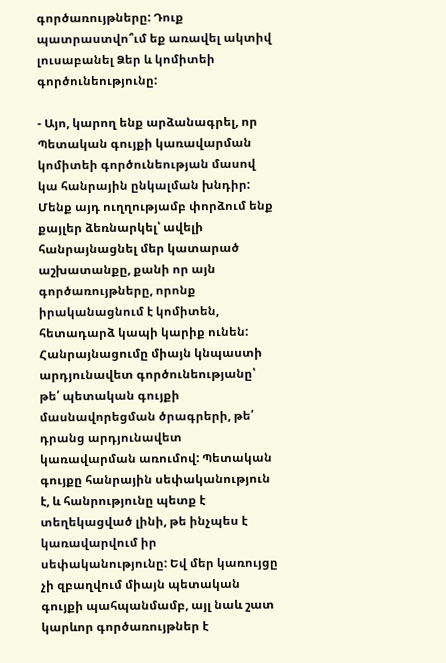գործառույթները: Դուք պատրաստվո՞ւմ եք առավել ակտիվ լուսաբանել Ձեր և կոմիտեի գործունեությունը:

- Այո, կարող ենք արձանագրել, որ Պետական գույքի կառավարման կոմիտեի գործունեության մասով կա հանրային ընկալման խնդիր: Մենք այդ ուղղությամբ փորձում ենք քայլեր ձեռնարկել՝ ավելի հանրայնացնել մեր կատարած աշխատանքը, քանի որ այն գործառույթները, որոնք իրականացնում է կոմիտեն, հետադարձ կապի կարիք ունեն: Հանրայնացումը միայն կնպաստի արդյունավետ գործունեությանը՝ թե՛ պետական գույքի մասնավորեցման ծրագրերի, թե՛ դրանց արդյունավետ կառավարման առումով: Պետական գույքը հանրային սեփականություն է, և հանրությունը պետք է տեղեկացված լինի, թե ինչպես է կառավարվում իր սեփականությունը: Եվ մեր կառույցը չի զբաղվում միայն պետական գույքի պահպանմամբ, այլ նաև շատ կարևոր գործառույթներ է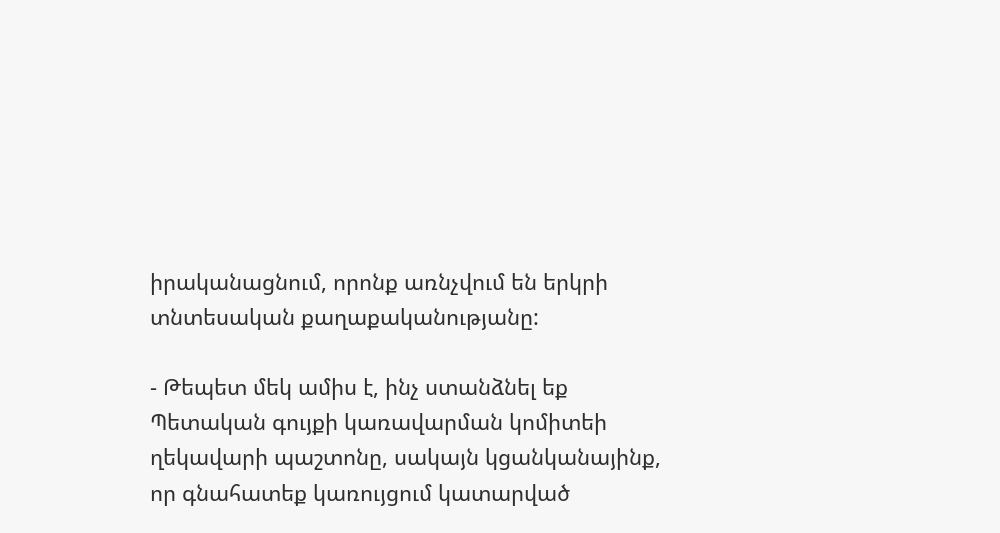իրականացնում, որոնք առնչվում են երկրի տնտեսական քաղաքականությանը:

- Թեպետ մեկ ամիս է, ինչ ստանձնել եք Պետական գույքի կառավարման կոմիտեի ղեկավարի պաշտոնը, սակայն կցանկանայինք, որ գնահատեք կառույցում կատարված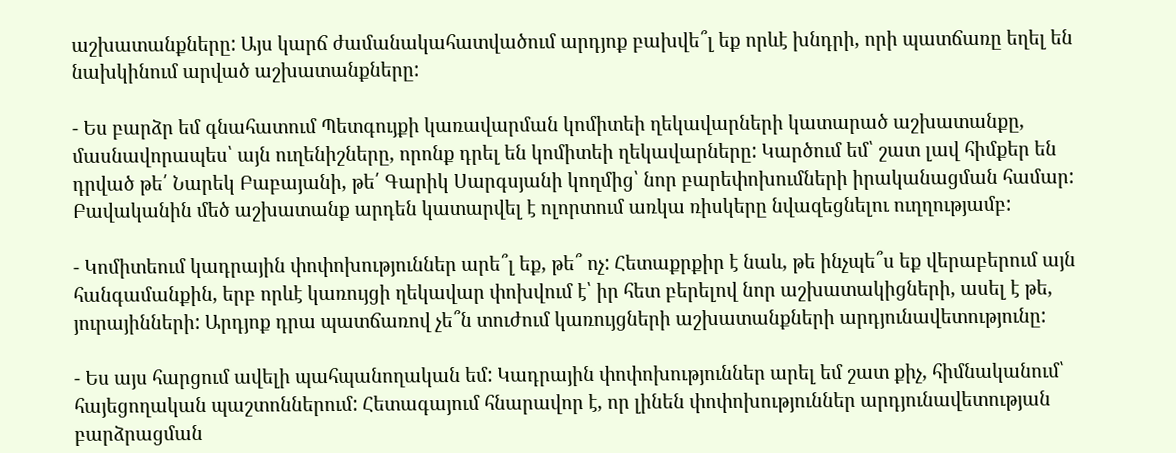աշխատանքները: Այս կարճ ժամանակահատվածում արդյոք բախվե՞լ եք որևէ խնդրի, որի պատճառը եղել են նախկինում արված աշխատանքները:

- Ես բարձր եմ գնահատում Պետգույքի կառավարման կոմիտեի ղեկավարների կատարած աշխատանքը, մասնավորապես՝ այն ուղենիշները, որոնք դրել են կոմիտեի ղեկավարները: Կարծում եմ՝ շատ լավ հիմքեր են դրված թե՛ Նարեկ Բաբայանի, թե՛ Գարիկ Սարգսյանի կողմից՝ նոր բարեփոխումների իրականացման համար: Բավականին մեծ աշխատանք արդեն կատարվել է ոլորտում առկա ռիսկերը նվազեցնելու ուղղությամբ:

- Կոմիտեում կադրային փոփոխություններ արե՞լ եք, թե՞ ոչ: Հետաքրքիր է նաև, թե ինչպե՞ս եք վերաբերում այն հանգամանքին, երբ որևէ կառույցի ղեկավար փոխվում է՝ իր հետ բերելով նոր աշխատակիցների, ասել է թե, յուրայինների: Արդյոք դրա պատճառով չե՞ն տուժում կառույցների աշխատանքների արդյունավետությունը:

- Ես այս հարցում ավելի պահպանողական եմ: Կադրային փոփոխություններ արել եմ շատ քիչ, հիմնականում՝ հայեցողական պաշտոններում: Հետագայում հնարավոր է, որ լինեն փոփոխություններ արդյունավետության բարձրացման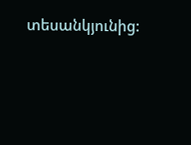տեսանկյունից: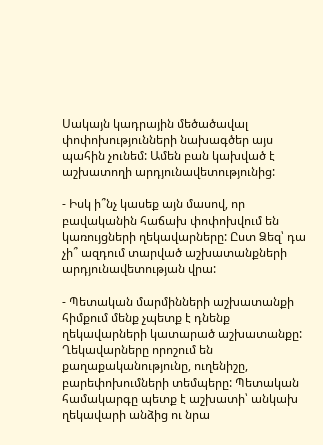Սակայն կադրային մեծածավալ փոփոխությունների նախագծեր այս պահին չունեմ: Ամեն բան կախված է աշխատողի արդյունավետությունից:

- Իսկ ի՞նչ կասեք այն մասով, որ բավականին հաճախ փոփոխվում են կառույցների ղեկավարները: Ըստ Ձեզ՝ դա չի՞ ազդում տարված աշխատանքների արդյունավետության վրա:

- Պետական մարմինների աշխատանքի հիմքում մենք չպետք է դնենք ղեկավարների կատարած աշխատանքը: Ղեկավարները որոշում են քաղաքականությունը, ուղենիշը, բարեփոխումների տեմպերը: Պետական համակարգը պետք է աշխատի՝ անկախ ղեկավարի անձից ու նրա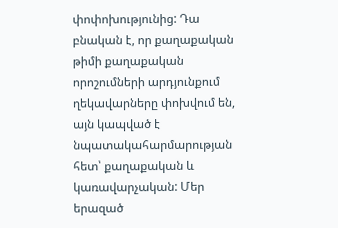փոփոխությունից: Դա բնական է, որ քաղաքական թիմի քաղաքական որոշումների արդյունքում ղեկավարները փոխվում են, այն կապված է նպատակահարմարության հետ՝ քաղաքական և կառավարչական: Մեր երազած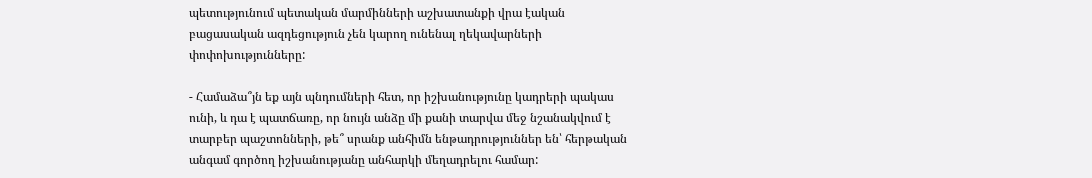պետությունում պետական մարմինների աշխատանքի վրա էական բացասական ազդեցություն չեն կարող ունենալ ղեկավարների փոփոխությունները:

- Համաձա՞յն եք այն պնդումների հետ, որ իշխանությունը կադրերի պակաս ունի, և դա է պատճառը, որ նույն անձը մի քանի տարվա մեջ նշանակվում է տարբեր պաշտոնների, թե՞ սրանք անհիմն ենթադրություններ են՝ հերթական անգամ գործող իշխանությանը անհարկի մեղադրելու համար: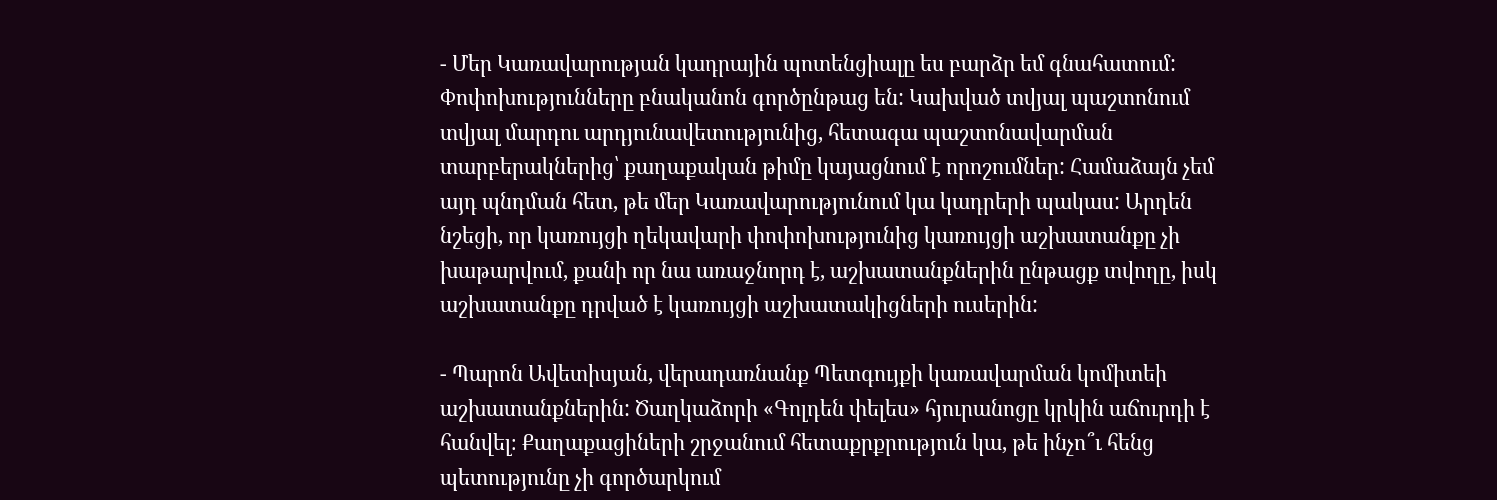- Մեր Կառավարության կադրային պոտենցիալը ես բարձր եմ գնահատում: Փոփոխությունները բնականոն գործընթաց են: Կախված տվյալ պաշտոնում տվյալ մարդու արդյունավետությունից, հետագա պաշտոնավարման տարբերակներից՝ քաղաքական թիմը կայացնում է որոշումներ: Համաձայն չեմ այդ պնդման հետ, թե մեր Կառավարությունում կա կադրերի պակաս: Արդեն նշեցի, որ կառույցի ղեկավարի փոփոխությունից կառույցի աշխատանքը չի խաթարվում, քանի որ նա առաջնորդ է, աշխատանքներին ընթացք տվողը, իսկ աշխատանքը դրված է կառույցի աշխատակիցների ուսերին:

- Պարոն Ավետիսյան, վերադառնանք Պետգույքի կառավարման կոմիտեի աշխատանքներին: Ծաղկաձորի «Գոլդեն փելես» հյուրանոցը կրկին աճուրդի է հանվել։ Քաղաքացիների շրջանում հետաքրքրություն կա, թե ինչո՞ւ հենց պետությունը չի գործարկում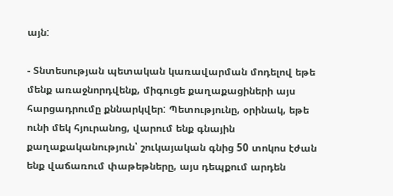այն:

- Տնտեսության պետական կառավարման մոդելով եթե մենք առաջնորդվենք, միգուցե քաղաքացիների այս հարցադրումը քննարկվեր: Պետությունը, օրինակ, եթե ունի մեկ հյուրանոց, վարում ենք գնային քաղաքականություն՝ շուկայական գնից 50 տոկոս էժան ենք վաճառում փաթեթները, այս դեպքում արդեն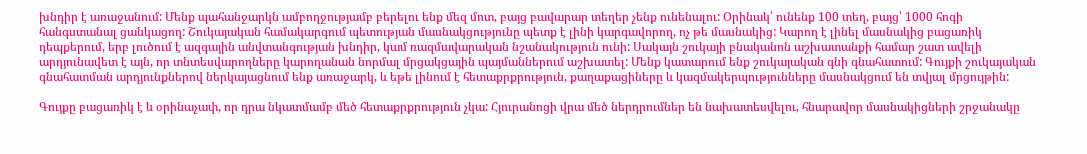խնդիր է առաջանում: Մենք պահանջարկն ամբողջությամբ բերելու ենք մեզ մոտ, բայց բավարար տեղեր չենք ունենալու: Օրինակ՝ ունենք 100 տեղ, բայց՝ 1000 հոգի հանգստանալ ցանկացող: Շուկայական համակարգում պետության մասնակցությունը պետք է լինի կարգավորող, ոչ թե մասնակից: Կարող է լինել մասնակից բացառիկ դեպքերում, երբ լուծում է ազգային անվտանգության խնդիր, կամ ռազմավարական նշանակություն ունի: Սակայն շուկայի բնականոն աշխատանքի համար շատ ավելի արդյունավետ է այն, որ տնտեսվարողները կարողանան նորմալ մրցակցային պայմաններում աշխատել: Մենք կատարում ենք շուկայական գնի գնահատում: Գույքի շուկայական գնահատման արդյունքներով ներկայացնում ենք առաջարկ, և եթե լինում է հետաքրքրություն, քաղաքացիները և կազմակերպությունները մասնակցում են տվյալ մրցույթին:

Գույքը բացառիկ է և օրինաչափ, որ դրա նկատմամբ մեծ հետաքրքրություն չկա: Հյուրանոցի վրա մեծ ներդրումներ են նախատեսվելու, հնարավոր մասնակիցների շրջանակը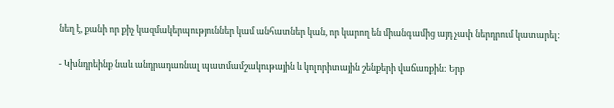նեղ է, քանի որ քիչ կազմակերպություններ կամ անհատներ կան, որ կարող են միանգամից այդ չափ ներդրում կատարել:

- Կխնդրեինք նաև անդրադառնալ պատմամշակութային և կոլորիտային շենքերի վաճառքին: Երբ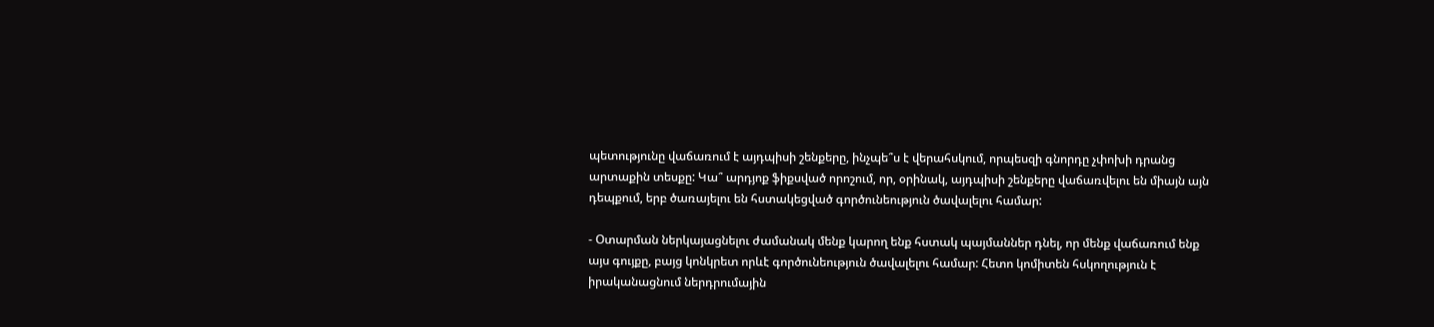պետությունը վաճառում է այդպիսի շենքերը, ինչպե՞ս է վերահսկում, որպեսզի գնորդը չփոխի դրանց արտաքին տեսքը: Կա՞ արդյոք ֆիքսված որոշում, որ, օրինակ, այդպիսի շենքերը վաճառվելու են միայն այն դեպքում, երբ ծառայելու են հստակեցված գործունեություն ծավալելու համար:

- Օտարման ներկայացնելու ժամանակ մենք կարող ենք հստակ պայմաններ դնել, որ մենք վաճառում ենք այս գույքը, բայց կոնկրետ որևէ գործունեություն ծավալելու համար: Հետո կոմիտեն հսկողություն է իրականացնում ներդրումային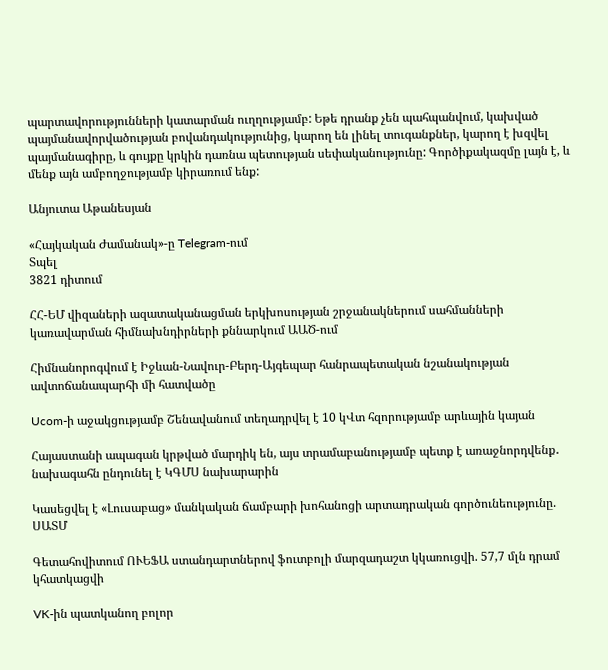պարտավորությունների կատարման ուղղությամբ: Եթե դրանք չեն պահպանվում, կախված պայմանավորվածության բովանդակությունից, կարող են լինել տուգանքներ, կարող է խզվել պայմանագիրը, և գույքը կրկին դառնա պետության սեփականությունը: Գործիքակազմը լայն է, և մենք այն ամբողջությամբ կիրառում ենք:

Անյուտա Աթանեսյան

«Հայկական Ժամանակ»-ը Telegram-ում
Տպել
3821 դիտում

ՀՀ-ԵՄ վիզաների ազատականացման երկխոսության շրջանակներում սահմանների կառավարման հիմնախնդիրների քննարկում ԱԱԾ-ում

Հիմնանորոգվում է Իջևան-Նավուր-Բերդ-Այգեպար հանրապետական նշանակության ավտոճանապարհի մի հատվածը

Ucom-ի աջակցությամբ Շենավանում տեղադրվել է 10 կՎտ հզորությամբ արևային կայան

Հայաստանի ապագան կրթված մարդիկ են, այս տրամաբանությամբ պետք է առաջնորդվենք․ նախագահն ընդունել է ԿԳՄՍ նախարարին

Կասեցվել է «Լուսաբաց» մանկական ճամբարի խոհանոցի արտադրական գործունեությունը. ՍԱՏՄ

Գետահովիտում ՈՒԵՖԱ ստանդարտներով ֆուտբոլի մարզադաշտ կկառուցվի. 57,7 մլն դրամ կհատկացվի

VK-ին պատկանող բոլոր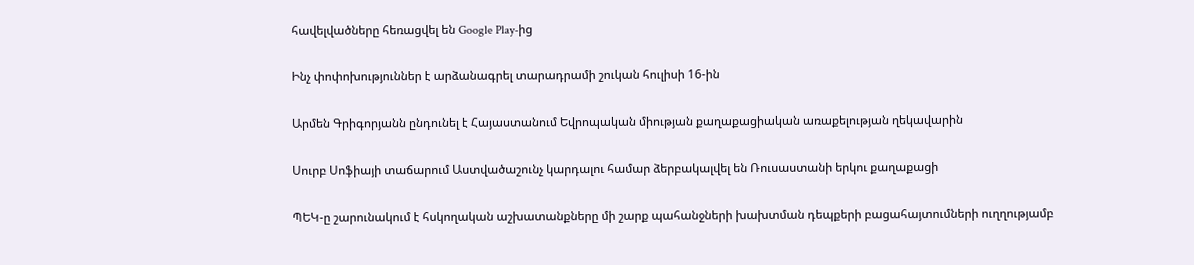հավելվածները հեռացվել են Google Play-ից

Ինչ փոփոխություններ է արձանագրել տարադրամի շուկան հուլիսի 16-ին

Արմեն Գրիգորյանն ընդունել է Հայաստանում Եվրոպական միության քաղաքացիական առաքելության ղեկավարին

Սուրբ Սոֆիայի տաճարում Աստվածաշունչ կարդալու համար ձերբակալվել են Ռուսաստանի երկու քաղաքացի

ՊԵԿ-ը շարունակում է հսկողական աշխատանքները մի շարք պահանջների խախտման դեպքերի բացահայտումների ուղղությամբ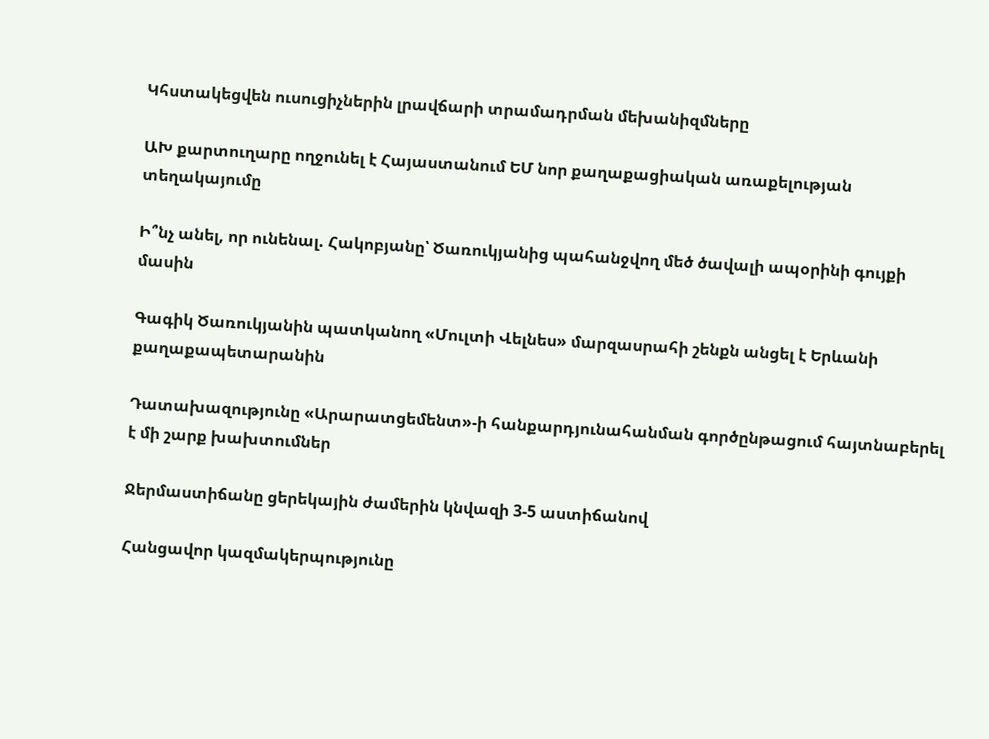Կհստակեցվեն ուսուցիչներին լրավճարի տրամադրման մեխանիզմները

ԱԽ քարտուղարը ողջունել է Հայաստանում ԵՄ նոր քաղաքացիական առաքելության տեղակայումը

Ի՞նչ անել, որ ունենալ. Հակոբյանը՝ Ծառուկյանից պահանջվող մեծ ծավալի ապօրինի գույքի մասին

Գագիկ Ծառուկյանին պատկանող «Մուլտի Վելնես» մարզասրահի շենքն անցել է Երևանի քաղաքապետարանին

Դատախազությունը «Արարատցեմենտ»-ի հանքարդյունահանման գործընթացում հայտնաբերել է մի շարք խախտումներ

Ջերմաստիճանը ցերեկային ժամերին կնվազի 3-5 աստիճանով

Հանցավոր կազմակերպությունը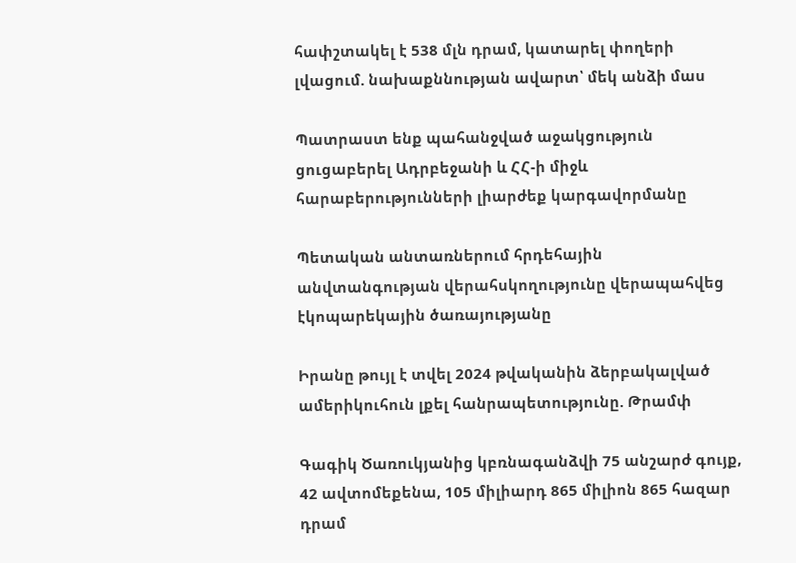հափշտակել է 538 մլն դրամ, կատարել փողերի լվացում. նախաքննության ավարտ՝ մեկ անձի մաս

Պատրաստ ենք պահանջված աջակցություն ցուցաբերել Ադրբեջանի և ՀՀ-ի միջև հարաբերությունների լիարժեք կարգավորմանը

Պետական անտառներում հրդեհային անվտանգության վերահսկողությունը վերապահվեց էկոպարեկային ծառայությանը

Իրանը թույլ է տվել 2024 թվականին ձերբակալված ամերիկուհուն լքել հանրապետությունը. Թրամփ

Գագիկ Ծառուկյանից կբռնագանձվի 75 անշարժ գույք, 42 ավտոմեքենա, 105 միլիարդ 865 միլիոն 865 հազար դրամ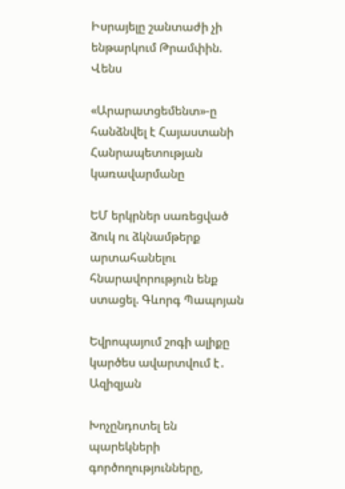Իսրայելը շանտաժի չի ենթարկում Թրամփին. Վենս

«Արարատցեմենտ»-ը հանձնվել է Հայաստանի Հանրապետության կառավարմանը

ԵՄ երկրներ սառեցված ձուկ ու ձկնամթերք արտահանելու հնարավորություն ենք ստացել. Գևորգ Պապոյան

Եվրոպայում շոգի ալիքը կարծես ավարտվում է․ Ազիզյան

Խոչընդոտել են պարեկների գործողությունները,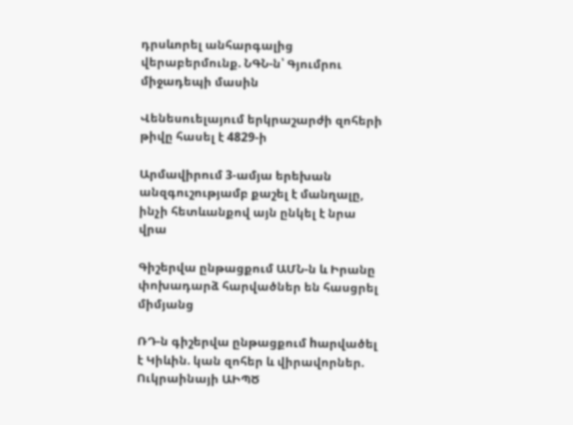դրսևորել անհարգալից վերաբերմունք. ՆԳՆ-ն՝ Գյումրու միջադեպի մասին

Վենեսուելայում երկրաշարժի զոհերի թիվը հասել է 4829-ի

Արմավիրում 3-ամյա երեխան անզգուշությամբ քաշել է մանղալը, ինչի հետևանքով այն ընկել է նրա վրա

Գիշերվա ընթացքում ԱՄՆ-ն և Իրանը փոխադարձ հարվածներ են հասցրել միմյանց

ՌԴ-ն գիշերվա ընթացքում hարվածել է Կիևին. կան զոհեր և վիրավորներ. Ուկրաինայի ԱԻՊԾ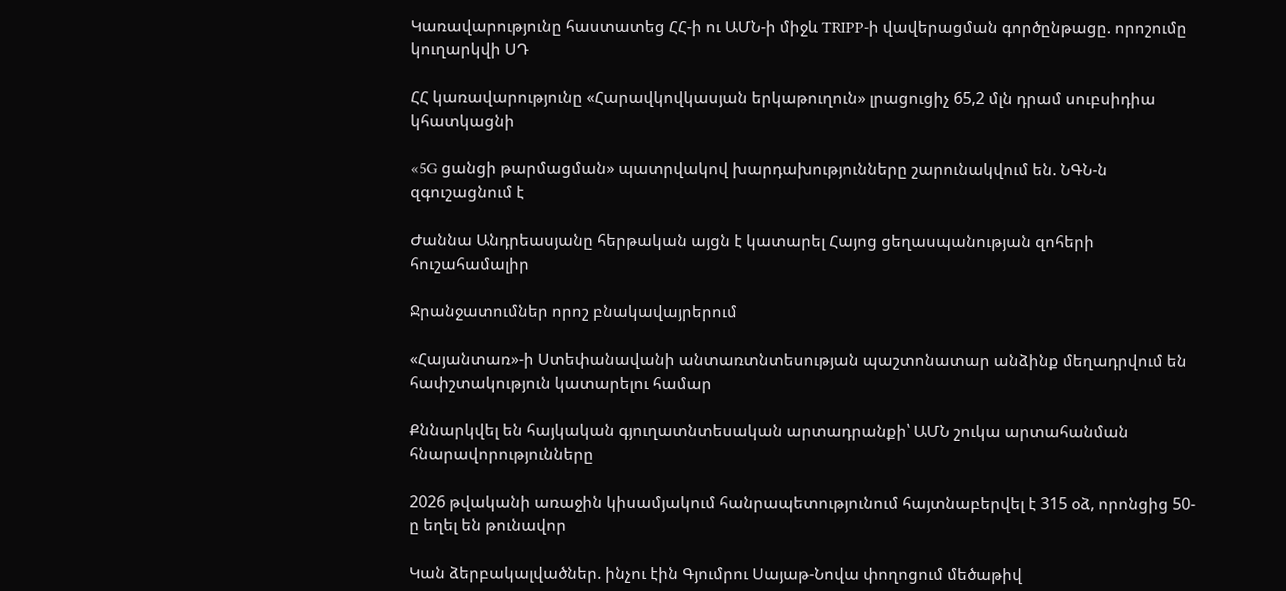Կառավարությունը հաստատեց ՀՀ-ի ու ԱՄՆ-ի միջև TRIPP-ի վավերացման գործընթացը. որոշումը կուղարկվի ՍԴ

ՀՀ կառավարությունը «Հարավկովկասյան երկաթուղուն» լրացուցիչ 65,2 մլն դրամ սուբսիդիա կհատկացնի

«5G ցանցի թարմացման» պատրվակով խարդախությունները շարունակվում են. ՆԳՆ-ն զգուշացնում է

Ժաննա Անդրեասյանը հերթական այցն է կատարել Հայոց ցեղասպանության զոհերի հուշահամալիր

Ջրանջատումներ որոշ բնակավայրերում

«Հայանտառ»-ի Ստեփանավանի անտառտնտեսության պաշտոնատար անձինք մեղադրվում են հափշտակություն կատարելու համար

Քննարկվել են հայկական գյուղատնտեսական արտադրանքի՝ ԱՄՆ շուկա արտահանման հնարավորությունները

2026 թվականի առաջին կիսամյակում հանրապետությունում հայտնաբերվել է 315 օձ, որոնցից 50-ը եղել են թունավոր

Կան ձերբակալվածներ. ինչու էին Գյումրու Սայաթ-Նովա փողոցում մեծաթիվ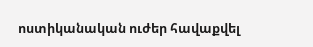ոստիկանական ուժեր հավաքվել